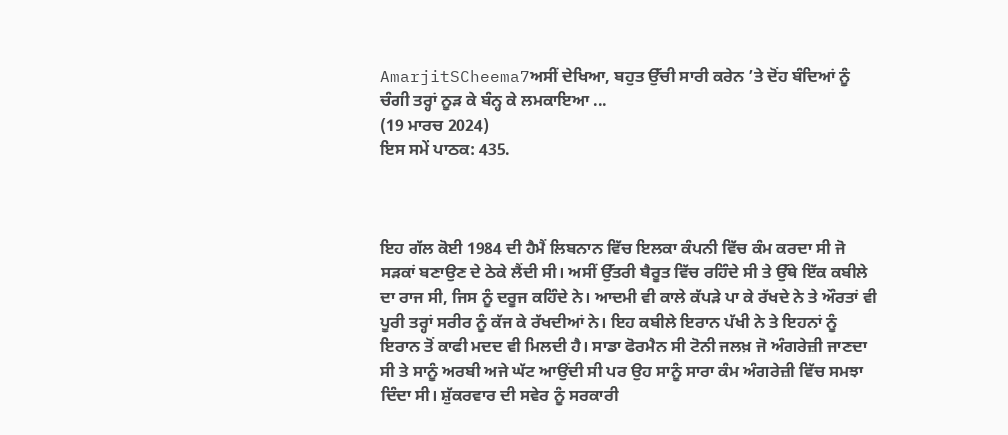AmarjitSCheema7ਅਸੀਂ ਦੇਖਿਆ, ਬਹੁਤ ਉੱਚੀ ਸਾਰੀ ਕਰੇਨ ’ਤੇ ਦੋਂਹ ਬੰਦਿਆਂ ਨੂੰ ਚੰਗੀ ਤਰ੍ਹਾਂ ਨੂੜ ਕੇ ਬੰਨ੍ਹ ਕੇ ਲਮਕਾਇਆ ...
(19 ਮਾਰਚ 2024)
ਇਸ ਸਮੇਂ ਪਾਠਕ: 435.



ਇਹ ਗੱਲ ਕੋਈ 1984 ਦੀ ਹੈਮੈਂ ਲਿਬਨਾਨ ਵਿੱਚ ਇਲਕਾ ਕੰਪਨੀ ਵਿੱਚ ਕੰਮ ਕਰਦਾ ਸੀ ਜੋ ਸੜਕਾਂ ਬਣਾਉਣ ਦੇ ਠੇਕੇ ਲੈਂਦੀ ਸੀ। ਅਸੀਂ ਉੱਤਰੀ ਬੈਰੂਤ ਵਿੱਚ ਰਹਿੰਦੇ ਸੀ ਤੇ ਉੱਥੇ ਇੱਕ ਕਬੀਲੇ ਦਾ ਰਾਜ ਸੀ, ਜਿਸ ਨੂੰ ਦਰੂਜ ਕਹਿੰਦੇ ਨੇ। ਆਦਮੀ ਵੀ ਕਾਲੇ ਕੱਪੜੇ ਪਾ ਕੇ ਰੱਖਦੇ ਨੇ ਤੇ ਔਰਤਾਂ ਵੀ ਪੂਰੀ ਤਰ੍ਹਾਂ ਸਰੀਰ ਨੂੰ ਕੱਜ ਕੇ ਰੱਖਦੀਆਂ ਨੇ। ਇਹ ਕਬੀਲੇ ਇਰਾਨ ਪੱਖੀ ਨੇ ਤੇ ਇਹਨਾਂ ਨੂੰ ਇਰਾਨ ਤੋਂ ਕਾਫੀ ਮਦਦ ਵੀ ਮਿਲਦੀ ਹੈ। ਸਾਡਾ ਫੋਰਮੈਨ ਸੀ ਟੋਨੀ ਜਲਖ਼ ਜੋ ਅੰਗਰੇਜ਼ੀ ਜਾਣਦਾ ਸੀ ਤੇ ਸਾਨੂੰ ਅਰਬੀ ਅਜੇ ਘੱਟ ਆਉਂਦੀ ਸੀ ਪਰ ਉਹ ਸਾਨੂੰ ਸਾਰਾ ਕੰਮ ਅੰਗਰੇਜ਼ੀ ਵਿੱਚ ਸਮਝਾ ਦਿੰਦਾ ਸੀ। ਸ਼ੁੱਕਰਵਾਰ ਦੀ ਸਵੇਰ ਨੂੰ ਸਰਕਾਰੀ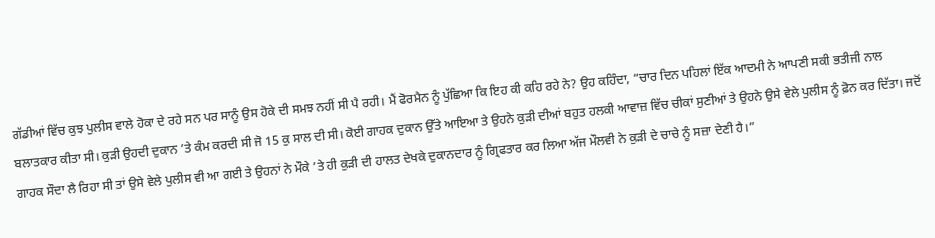ਗੱਡੀਆਂ ਵਿੱਚ ਕੁਝ ਪੁਲੀਸ ਵਾਲੇ ਹੋਕਾ ਦੇ ਰਹੇ ਸਨ ਪਰ ਸਾਨੂੰ ਉਸ ਹੋਕੇ ਦੀ ਸਮਝ ਨਹੀਂ ਸੀ ਪੈ ਰਹੀ। ਮੈਂ ਫੋਰਮੈਨ ਨੂੰ ਪੁੱਛਿਆ ਕਿ ਇਹ ਕੀ ਕਹਿ ਰਹੇ ਨੇ? ਉਹ ਕਹਿੰਦਾ, “ਚਾਰ ਦਿਨ ਪਹਿਲਾਂ ਇੱਕ ਆਦਮੀ ਨੇ ਆਪਣੀ ਸਕੀ ਭਤੀਜੀ ਨਾਲ ਬਲਾਤਕਾਰ ਕੀਤਾ ਸੀ। ਕੁੜੀ ਉਹਦੀ ਦੁਕਾਨ ’ਤੇ ਕੰਮ ਕਰਦੀ ਸੀ ਜੋ 15 ਕੁ ਸਾਲ ਦੀ ਸੀ। ਕੋਈ ਗਾਹਕ ਦੁਕਾਨ ਉੱਤੇ ਆਇਆ ਤੇ ਉਹਨੇ ਕੁੜੀ ਦੀਆਂ ਬਹੁਤ ਹਲਕੀ ਆਵਾਜ਼ ਵਿੱਚ ਚੀਕਾਂ ਸੁਣੀਆਂ ਤੇ ਉਹਨੇ ਉਸੇ ਵੇਲੇ ਪੁਲੀਸ ਨੂੰ ਫ਼ੋਨ ਕਰ ਦਿੱਤਾ। ਜਦੋਂ ਗਾਹਕ ਸੌਦਾ ਲੈ ਰਿਹਾ ਸੀ ਤਾਂ ਉਸੇ ਵੇਲੇ ਪੁਲੀਸ ਵੀ ਆ ਗਈ ਤੇ ਉਹਨਾਂ ਨੇ ਮੌਕੇ ’ਤੇ ਹੀ ਕੁੜੀ ਦੀ ਹਾਲਤ ਦੇਖਕੇ ਦੁਕਾਨਦਾਰ ਨੂੰ ਗ੍ਰਿਫਤਾਰ ਕਰ ਲਿਆ ਅੱਜ ਮੌਲਵੀ ਨੇ ਕੁੜੀ ਦੇ ਚਾਚੇ ਨੂੰ ਸਜ਼ਾ ਦੇਣੀ ਹੈ।”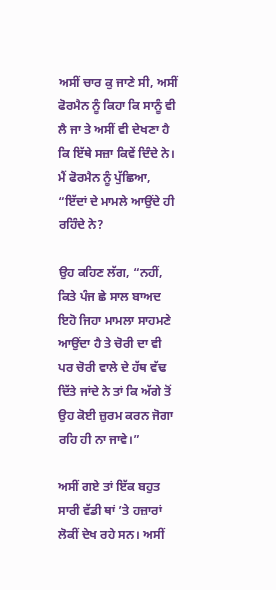ਅਸੀਂ ਚਾਰ ਕੁ ਜਾਣੇ ਸੀ, ਅਸੀਂ ਫੋਰਮੈਨ ਨੂੰ ਕਿਹਾ ਕਿ ਸਾਨੂੰ ਵੀ ਲੈ ਜਾ ਤੇ ਅਸੀਂ ਵੀ ਦੇਖਣਾ ਹੈ ਕਿ ਇੱਥੇ ਸਜ਼ਾ ਕਿਵੇਂ ਦਿੰਦੇ ਨੇ। ਮੈਂ ਫੋਰਮੈਨ ਨੂੰ ਪੁੱਛਿਆ, “ਇੱਦਾਂ ਦੇ ਮਾਮਲੇ ਆਉਂਦੇ ਹੀ ਰਹਿੰਦੇ ਨੇ?

ਉਹ ਕਹਿਣ ਲੱਗ, “ਨਹੀਂ, ਕਿਤੇ ਪੰਜ ਛੇ ਸਾਲ ਬਾਅਦ ਇਹੋ ਜਿਹਾ ਮਾਮਲਾ ਸਾਹਮਣੇ ਆਉਂਦਾ ਹੈ ਤੇ ਚੋਰੀ ਦਾ ਵੀ ਪਰ ਚੋਰੀ ਵਾਲੇ ਦੇ ਹੱਥ ਵੱਢ ਦਿੱਤੇ ਜਾਂਦੇ ਨੇ ਤਾਂ ਕਿ ਅੱਗੇ ਤੋਂ ਉਹ ਕੋਈ ਜ਼ੁਰਮ ਕਰਨ ਜੋਗਾ ਰਹਿ ਹੀ ਨਾ ਜਾਵੇ।”

ਅਸੀਂ ਗਏ ਤਾਂ ਇੱਕ ਬਹੁਤ ਸਾਰੀ ਵੱਡੀ ਥਾਂ ’ਤੇ ਹਜ਼ਾਰਾਂ ਲੋਕੀਂ ਦੇਖ ਰਹੇ ਸਨ। ਅਸੀਂ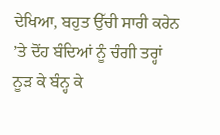ਦੇਖਿਆ, ਬਹੁਤ ਉੱਚੀ ਸਾਰੀ ਕਰੇਨ ’ਤੇ ਦੋਂਹ ਬੰਦਿਆਂ ਨੂੰ ਚੰਗੀ ਤਰ੍ਹਾਂ ਨੂੜ ਕੇ ਬੰਨ੍ਹ ਕੇ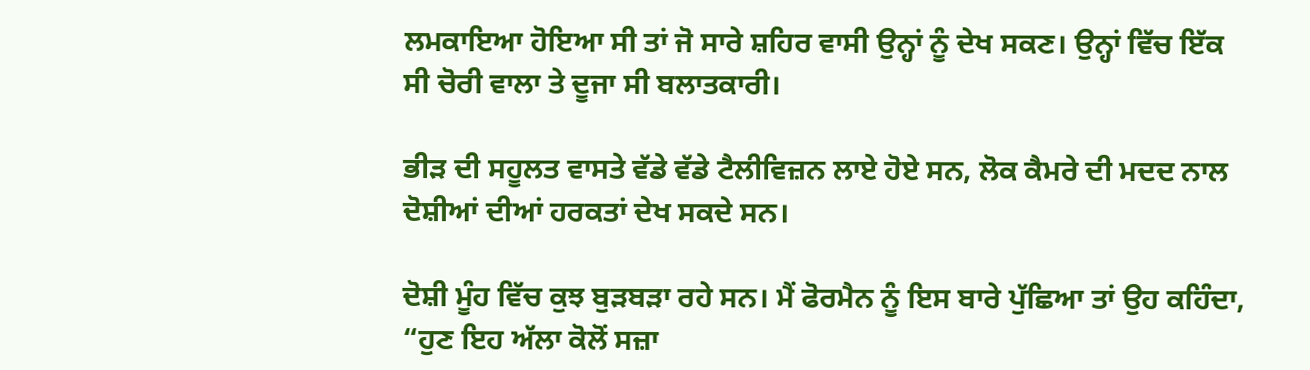ਲਮਕਾਇਆ ਹੋਇਆ ਸੀ ਤਾਂ ਜੋ ਸਾਰੇ ਸ਼ਹਿਰ ਵਾਸੀ ਉਨ੍ਹਾਂ ਨੂੰ ਦੇਖ ਸਕਣ। ਉਨ੍ਹਾਂ ਵਿੱਚ ਇੱਕ ਸੀ ਚੋਰੀ ਵਾਲਾ ਤੇ ਦੂਜਾ ਸੀ ਬਲਾਤਕਾਰੀ।

ਭੀੜ ਦੀ ਸਹੂਲਤ ਵਾਸਤੇ ਵੱਡੇ ਵੱਡੇ ਟੈਲੀਵਿਜ਼ਨ ਲਾਏ ਹੋਏ ਸਨ, ਲੋਕ ਕੈਮਰੇ ਦੀ ਮਦਦ ਨਾਲ ਦੋਸ਼ੀਆਂ ਦੀਆਂ ਹਰਕਤਾਂ ਦੇਖ ਸਕਦੇ ਸਨ।

ਦੋਸ਼ੀ ਮੂੰਹ ਵਿੱਚ ਕੁਝ ਬੁੜਬੜਾ ਰਹੇ ਸਨ। ਮੈਂ ਫੋਰਮੈਨ ਨੂੰ ਇਸ ਬਾਰੇ ਪੁੱਛਿਆ ਤਾਂ ਉਹ ਕਹਿੰਦਾ, “ਹੁਣ ਇਹ ਅੱਲਾ ਕੋਲੋਂ ਸਜ਼ਾ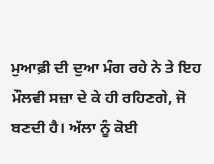ਮੁਆਫ਼ੀ ਦੀ ਦੁਆ ਮੰਗ ਰਹੇ ਨੇ ਤੇ ਇਹ ਮੌਲਵੀ ਸਜ਼ਾ ਦੇ ਕੇ ਹੀ ਰਹਿਣਗੇ, ਜੋ ਬਣਦੀ ਹੈ। ਅੱਲਾ ਨੂੰ ਕੋਈ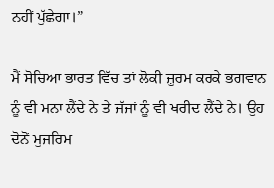ਨਹੀਂ ਪੁੱਛੇਗਾ।”

ਮੈਂ ਸੋਚਿਆ ਭਾਰਤ ਵਿੱਚ ਤਾਂ ਲੋਕੀ ਜ਼ੁਰਮ ਕਰਕੇ ਭਗਵਾਨ ਨੂੰ ਵੀ ਮਨਾ ਲੈਂਦੇ ਨੇ ਤੇ ਜੱਜਾਂ ਨੂੰ ਵੀ ਖਰੀਦ ਲੈਂਦੇ ਨੇ। ਉਹ ਦੋਨੋਂ ਮੁਜਰਿਮ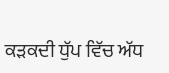ਕੜਕਦੀ ਧੁੱਪ ਵਿੱਚ ਅੱਧ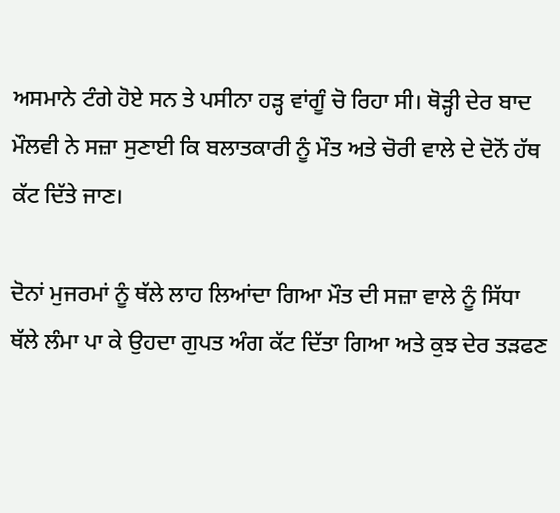ਅਸਮਾਨੇ ਟੰਗੇ ਹੋਏ ਸਨ ਤੇ ਪਸੀਨਾ ਹੜ੍ਹ ਵਾਂਗੂੰ ਚੋ ਰਿਹਾ ਸੀ। ਥੋੜ੍ਹੀ ਦੇਰ ਬਾਦ ਮੌਲਵੀ ਨੇ ਸਜ਼ਾ ਸੁਣਾਈ ਕਿ ਬਲਾਤਕਾਰੀ ਨੂੰ ਮੌਤ ਅਤੇ ਚੋਰੀ ਵਾਲੇ ਦੇ ਦੋਨੋਂ ਹੱਥ ਕੱਟ ਦਿੱਤੇ ਜਾਣ।

ਦੋਨਾਂ ਮੁਜਰਮਾਂ ਨੂੰ ਥੱਲੇ ਲਾਹ ਲਿਆਂਦਾ ਗਿਆ ਮੌਤ ਦੀ ਸਜ਼ਾ ਵਾਲੇ ਨੂੰ ਸਿੱਧਾ ਥੱਲੇ ਲੰਮਾ ਪਾ ਕੇ ਉਹਦਾ ਗੁਪਤ ਅੰਗ ਕੱਟ ਦਿੱਤਾ ਗਿਆ ਅਤੇ ਕੁਝ ਦੇਰ ਤੜਫਣ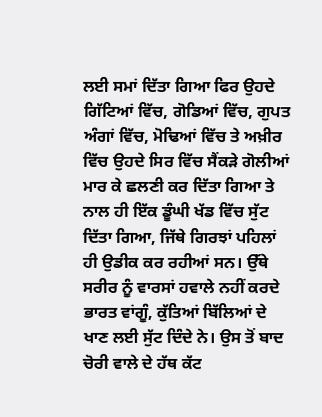ਲਈ ਸਮਾਂ ਦਿੱਤਾ ਗਿਆ ਫਿਰ ਉਹਦੇ ਗਿੱਟਿਆਂ ਵਿੱਚ, ਗੋਡਿਆਂ ਵਿੱਚ, ਗੁਪਤ ਅੰਗਾਂ ਵਿੱਚ, ਮੋਢਿਆਂ ਵਿੱਚ ਤੇ ਅਖ਼ੀਰ ਵਿੱਚ ਉਹਦੇ ਸਿਰ ਵਿੱਚ ਸੈਂਕੜੇ ਗੋਲੀਆਂ ਮਾਰ ਕੇ ਛਲਣੀ ਕਰ ਦਿੱਤਾ ਗਿਆ ਤੇ ਨਾਲ ਹੀ ਇੱਕ ਡੂੰਘੀ ਖੱਡ ਵਿੱਚ ਸੁੱਟ ਦਿੱਤਾ ਗਿਆ, ਜਿੱਥੇ ਗਿਰਝਾਂ ਪਹਿਲਾਂ ਹੀ ਉਡੀਕ ਕਰ ਰਹੀਆਂ ਸਨ। ਉੱਥੇ ਸਰੀਰ ਨੂੰ ਵਾਰਸਾਂ ਹਵਾਲੇ ਨਹੀਂ ਕਰਦੇ ਭਾਰਤ ਵਾਂਗੂੰ, ਕੁੱਤਿਆਂ ਬਿੱਲਿਆਂ ਦੇ ਖਾਣ ਲਈ ਸੁੱਟ ਦਿੰਦੇ ਨੇ। ਉਸ ਤੋਂ ਬਾਦ ਚੋਰੀ ਵਾਲੇ ਦੇ ਹੱਥ ਕੱਟ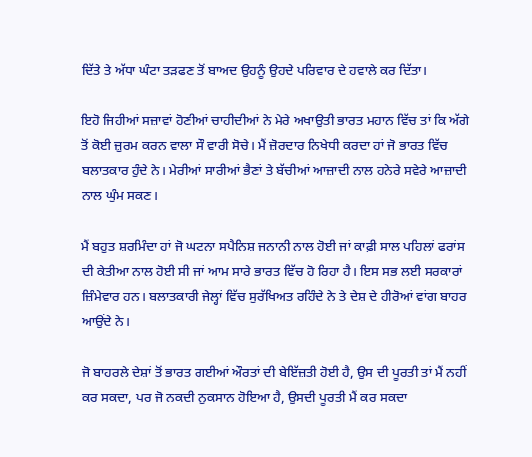ਦਿੱਤੇ ਤੇ ਅੱਧਾ ਘੰਟਾ ਤੜਫਣ ਤੋਂ ਬਾਅਦ ਉਹਨੂੰ ਉਹਦੇ ਪਰਿਵਾਰ ਦੇ ਹਵਾਲੇ ਕਰ ਦਿੱਤਾ।

ਇਹੋ ਜਿਹੀਆਂ ਸਜ਼ਾਵਾਂ ਹੋਣੀਆਂ ਚਾਹੀਦੀਆਂ ਨੇ ਮੇਰੇ ਅਖਾਉਤੀ ਭਾਰਤ ਮਹਾਨ ਵਿੱਚ ਤਾਂ ਕਿ ਅੱਗੇ ਤੋਂ ਕੋਈ ਜ਼ੁਰਮ ਕਰਨ ਵਾਲਾ ਸੌ ਵਾਰੀ ਸੋਚੇ। ਮੈਂ ਜ਼ੋਰਦਾਰ ਨਿਖੇਧੀ ਕਰਦਾ ਹਾਂ ਜੋ ਭਾਰਤ ਵਿੱਚ ਬਲਾਤਕਾਰ ਹੁੰਦੇ ਨੇ। ਮੇਰੀਆਂ ਸਾਰੀਆਂ ਭੈਣਾਂ ਤੇ ਬੱਚੀਆਂ ਆਜ਼ਾਦੀ ਨਾਲ ਹਨੇਰੇ ਸਵੇਰੇ ਆਜ਼ਾਦੀ ਨਾਲ ਘੁੰਮ ਸਕਣ।

ਮੈਂ ਬਹੁਤ ਸ਼ਰਮਿੰਦਾ ਹਾਂ ਜੋ ਘਟਨਾ ਸਪੈਨਿਸ਼ ਜਨਾਨੀ ਨਾਲ ਹੋਈ ਜਾਂ ਕਾਫ਼ੀ ਸਾਲ ਪਹਿਲਾਂ ਫਰਾਂਸ ਦੀ ਕੇਤੀਆ ਨਾਲ ਹੋਈ ਸੀ ਜਾਂ ਆਮ ਸਾਰੇ ਭਾਰਤ ਵਿੱਚ ਹੋ ਰਿਹਾ ਹੈ। ਇਸ ਸਭ ਲਈ ਸਰਕਾਰਾਂ ਜ਼ਿੰਮੇਵਾਰ ਹਨ। ਬਲਾਤਕਾਰੀ ਜੇਲ੍ਹਾਂ ਵਿੱਚ ਸੁਰੱਖਿਅਤ ਰਹਿੰਦੇ ਨੇ ਤੇ ਦੇਸ਼ ਦੇ ਹੀਰੋਆਂ ਵਾਂਗ ਬਾਹਰ ਆਉਂਦੇ ਨੇ।

ਜੋ ਬਾਹਰਲੇ ਦੇਸ਼ਾਂ ਤੋਂ ਭਾਰਤ ਗਈਆਂ ਔਰਤਾਂ ਦੀ ਬੇਇੱਜ਼ਤੀ ਹੋਈ ਹੈ, ਉਸ ਦੀ ਪੂਰਤੀ ਤਾਂ ਮੈਂ ਨਹੀਂ ਕਰ ਸਕਦਾ, ਪਰ ਜੋ ਨਕਦੀ ਨੁਕਸਾਨ ਹੋਇਆ ਹੈ, ਉਸਦੀ ਪੂਰਤੀ ਮੈਂ ਕਰ ਸਕਦਾ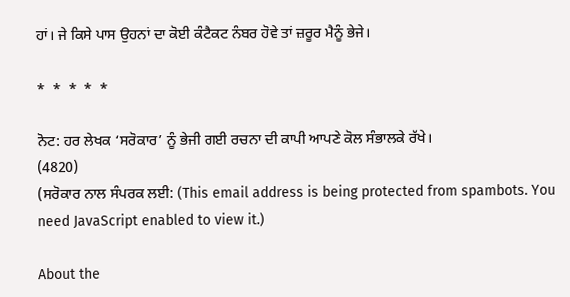ਹਾਂ। ਜੇ ਕਿਸੇ ਪਾਸ ਉਹਨਾਂ ਦਾ ਕੋਈ ਕੰਟੈਕਟ ਨੰਬਰ ਹੋਵੇ ਤਾਂ ਜ਼ਰੂਰ ਮੈਨੂੰ ਭੇਜੇ।

*  *  *  *  *

ਨੋਟ: ਹਰ ਲੇਖਕ ‘ਸਰੋਕਾਰ’ ਨੂੰ ਭੇਜੀ ਗਈ ਰਚਨਾ ਦੀ ਕਾਪੀ ਆਪਣੇ ਕੋਲ ਸੰਭਾਲਕੇ ਰੱਖੇ।
(4820)
(ਸਰੋਕਾਰ ਨਾਲ ਸੰਪਰਕ ਲਈ: (This email address is being protected from spambots. You need JavaScript enabled to view it.)

About the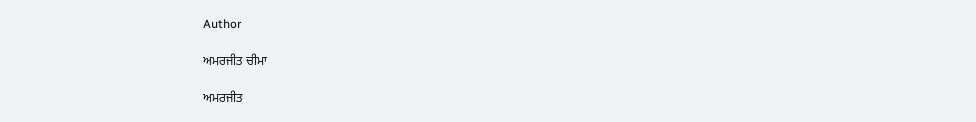Author

ਅਮਰਜੀਤ ਚੀਮਾ

ਅਮਰਜੀਤ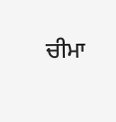ਚੀਮਾ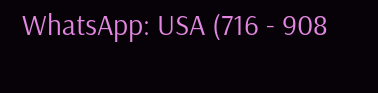WhatsApp: USA (716 - 908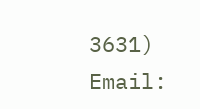3631)
Email: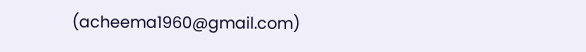(acheema1960@gmail.com)